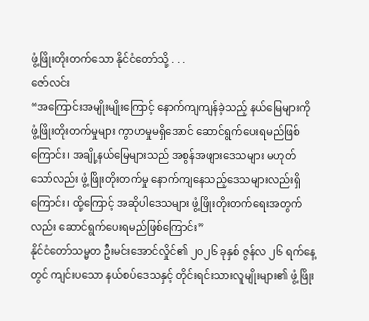ဖွံ့ဖြိုးတိုးတက်သော နိုင်ငံတော်သို့ . . .
ဇော်လင်း
“အကြောင်းအမျိုးမျိုးကြောင့် နောက်ကျကျန်ခဲ့သည့် နယ်မြေများကို ဖွံ့ဖြိုးတိုးတက်မှုများ ကွာဟမှုမရှိအောင် ဆောင်ရွက်ပေးရမည်ဖြစ်ကြောင်း၊ အချို့နယ်မြေများသည် အစွန်အဖျားဒေသများ မဟုတ်သော်လည်း ဖွံ့ဖြိုးတိုးတက်မှု နောက်ကျနေသည့်ဒေသများလည်းရှိကြောင်း၊ ထို့ကြောင့် အဆိုပါဒေသများ ဖွံ့ဖြိုးတိုးတက်ရေးအတွက်လည်း ဆောင်ရွက်ပေးရမည်ဖြစ်ကြောင်း”
နိုင်ငံတော်သမ္မတ ဦးမင်းအောင်လှိုင်၏ ၂၀၂၆ ခုနှစ် ဇွန်လ ၂၆ ရက်နေ့တွင် ကျင်းပသော နယ်စပ်ဒေသနှင့် တိုင်းရင်းသားလူမျိုးများ၏ ဖွံ့ဖြိုး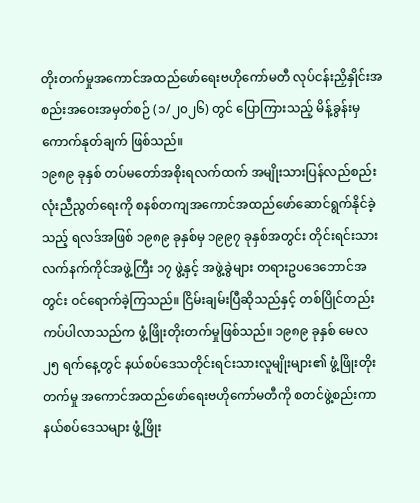တိုးတက်မှုအကောင်အထည်ဖော်ရေးဗဟိုကော်မတီ လုပ်ငန်းညှိနှိုင်းအစည်းအဝေးအမှတ်စဉ် (၁/၂၀၂၆) တွင် ပြောကြားသည့် မိန့်ခွန်းမှ ကောက်နုတ်ချက် ဖြစ်သည်။
၁၉၈၉ ခုနှစ် တပ်မတော်အစိုးရလက်ထက် အမျိုးသားပြန်လည်စည်းလုံးညီညွတ်ရေးကို စနစ်တကျအကောင်အထည်ဖော်ဆောင်ရွက်နိုင်ခဲ့သည့် ရလဒ်အဖြစ် ၁၉၈၉ ခုနှစ်မှ ၁၉၉၇ ခုနှစ်အတွင်း တိုင်းရင်းသားလက်နက်ကိုင်အဖွဲ့ကြီး ၁၇ ဖွဲ့နှင့် အဖွဲ့ခွဲများ တရားဥပဒေဘောင်အတွင်း ဝင်ရောက်ခဲ့ကြသည်။ ငြိမ်းချမ်းပြီဆိုသည်နှင့် တစ်ပြိုင်တည်းကပ်ပါလာသည်က ဖွံ့ဖြိုးတိုးတက်မှုဖြစ်သည်။ ၁၉၈၉ ခုနှစ် မေလ ၂၅ ရက်နေ့တွင် နယ်စပ်ဒေသတိုင်းရင်းသားလူမျိုးများ၏ ဖွံ့ဖြိုးတိုးတက်မှု အကောင်အထည်ဖော်ရေးဗဟိုကော်မတီကို စတင်ဖွဲ့စည်းကာ နယ်စပ်ဒေသများ ဖွံ့ဖြိုး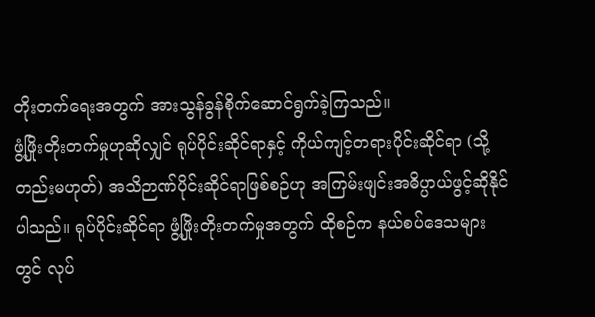တိုးတက်ရေးအတွက် အားသွန်ခွန်စိုက်ဆောင်ရွက်ခဲ့ကြသည်။
ဖွံ့ဖြိုးတိုးတက်မှုဟုဆိုလျှင် ရုပ်ပိုင်းဆိုင်ရာနှင့် ကိုယ်ကျင့်တရားပိုင်းဆိုင်ရာ (သို့တည်းမဟုတ်) အသိဉာဏ်ပိုင်းဆိုင်ရာဖြစ်စဉ်ဟု အကြမ်းဖျင်းအဓိပ္ပာယ်ဖွင့်ဆိုနိုင်ပါသည်။ ရုပ်ပိုင်းဆိုင်ရာ ဖွံ့ဖြိုးတိုးတက်မှုအတွက် ထိုစဉ်က နယ်စပ်ဒေသများတွင် လုပ်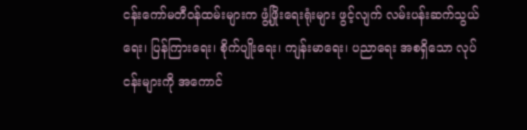ငန်းကော်မတီဝန်ထမ်းများက ဖွံ့ဖြိုးရေးရုံးများ ဖွင့်လျက် လမ်းပန်းဆက်သွယ်ရေး၊ ပြန်ကြားရေး၊ စိုက်ပျိုးရေး၊ ကျန်းမာရေး၊ ပညာရေး အစရှိသော လုပ်ငန်းများကို အကောင်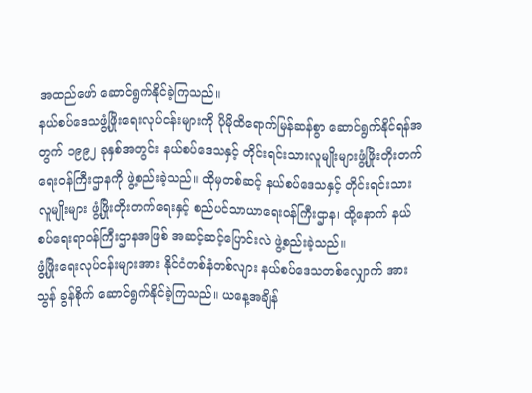အထည်ဖော် ဆောင်ရွက်နိုင်ခဲ့ကြသည်။
နယ်စပ်ဒေသဖွံ့ဖြိုးရေးလုပ်ငန်းများကို ပိုမိုထိရောက်မြန်ဆန်စွာ ဆောင်ရွက်နိုင်ရန်အတွက် ၁၉၉၂ ခုနှစ်အတွင်း နယ်စပ်ဒေသနှင့် တိုင်းရင်းသားလူမျိုးများဖွံ့ဖြိုးတိုးတက်ရေးဝန်ကြီးဌာနကို ဖွဲ့စည်းခဲ့သည်။ ထိုမှတစ်ဆင့် နယ်စပ်ဒေသနှင့် တိုင်းရင်းသားလူမျိုးများ ဖွံ့ဖြိုးတိုးတက်ရေးနှင့် စည်ပင်သာယာရေးဝန်ကြီးဌာန၊ ထို့နောက် နယ်စပ်ရေးရာဝန်ကြီးဌာနအဖြစ် အဆင့်ဆင့်ပြောင်းလဲ ဖွဲ့စည်းခဲ့သည်။
ဖွံ့ဖြိုးရေးလုပ်ငန်းများအား နိုင်ငံတစ်နံတစ်လျား နယ်စပ်ဒေသတစ်လျှောက် အားသွန် ခွန်စိုက် ဆောင်ရွက်နိုင်ခဲ့ကြသည်။ ယနေ့အချိန်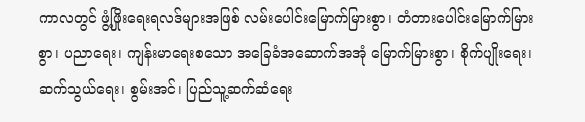ကာလတွင် ဖွံ့ဖြိုးရေးရလဒ်များအဖြစ် လမ်းပေါင်းမြောက်မြားစွာ၊ တံတားပေါင်းမြောက်မြားစွာ၊ ပညာရေး၊ ကျန်းမာရေးစသော အခြေခံအဆောက်အအုံ မြောက်မြားစွာ၊ စိုက်ပျိုးရေး၊ ဆက်သွယ်ရေး၊ စွမ်းအင်၊ ပြည်သူ့ဆက်ဆံရေး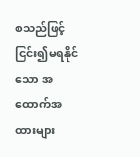စသည်ဖြင့် ငြင်း၍မရနိုင်သော အထောက်အထားများ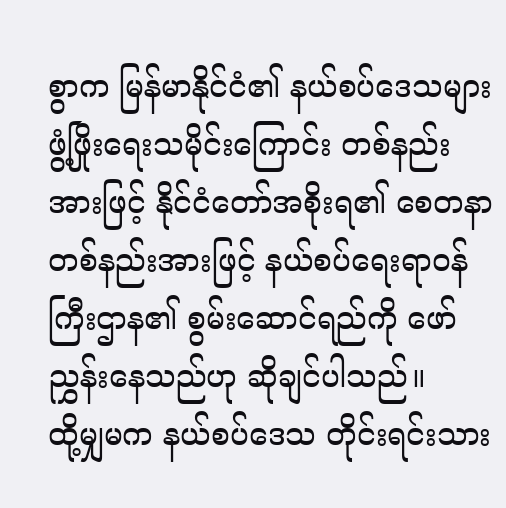စွာက မြန်မာနိုင်ငံ၏ နယ်စပ်ဒေသများ ဖွံ့ဖြိုးရေးသမိုင်းကြောင်း တစ်နည်းအားဖြင့် နိုင်ငံတော်အစိုးရ၏ စေတနာတစ်နည်းအားဖြင့် နယ်စပ်ရေးရာဝန်ကြီးဌာန၏ စွမ်းဆောင်ရည်ကို ဖော်ညွှန်းနေသည်ဟု ဆိုချင်ပါသည်။
ထို့မျှမက နယ်စပ်ဒေသ တိုင်းရင်းသား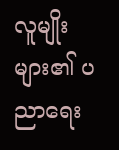လူမျိုးများ၏ ပညာရေး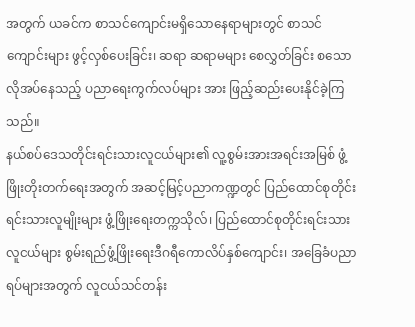အတွက် ယခင်က စာသင်ကျောင်းမရှိသောနေရာများတွင် စာသင်ကျောင်းများ ဖွင့်လှစ်ပေးခြင်း၊ ဆရာ ဆရာမများ စေလွှတ်ခြင်း စသော လိုအပ်နေသည့် ပညာရေးကွက်လပ်များ အား ဖြည့်ဆည်းပေးနိုင်ခဲ့ကြသည်။
နယ်စပ်ဒေသတိုင်းရင်းသားလူငယ်များ၏ လူ့စွမ်းအားအရင်းအမြစ် ဖွံ့ဖြိုးတိုးတက်ရေးအတွက် အဆင့်မြင့်ပညာကဏ္ဍတွင် ပြည်ထောင်စုတိုင်းရင်းသားလူမျိုးများ ဖွံ့ဖြိုးရေးတက္ကသိုလ်၊ ပြည်ထောင်စုတိုင်းရင်းသားလူငယ်များ စွမ်းရည်ဖွံ့ဖြိုးရေးဒီဂရီကောလိပ်နှစ်ကျောင်း၊ အခြေခံပညာရပ်များအတွက် လူငယ်သင်တန်း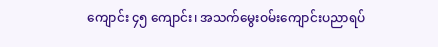ကျောင်း ၄၅ ကျောင်း၊ အသက်မွေးဝမ်းကျောင်းပညာရပ်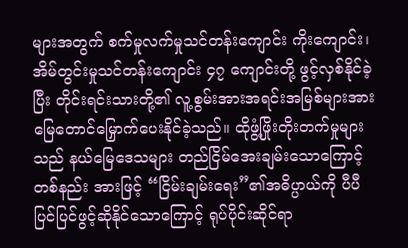များအတွက် စက်မှုလက်မှုသင်တန်းကျောင်း ကိုးကျောင်း၊ အိမ်တွင်းမှုသင်တန်းကျောင်း ၄၇ ကျောင်းတို့ ဖွင့်လှစ်နိုင်ခဲ့ပြီး တိုင်းရင်းသားတို့၏ လူ့စွမ်းအားအရင်းအမြစ်များအား မြေတောင်မြှောက်ပေးနိုင်ခဲ့သည်။ ထိုဖွံ့ဖြိုးတိုးတက်မှုများသည် နယ်မြေဒေသများ တည်ငြိမ်အေးချမ်းသောကြောင့် တစ်နည်း အားဖြင့် “ငြိမ်းချမ်းရေး”၏အဓိပ္ပာယ်ကို ပီပီပြင်ပြင်ဖွင့်ဆိုနိုင်သောကြောင့် ရုပ်ပိုင်းဆိုင်ရာ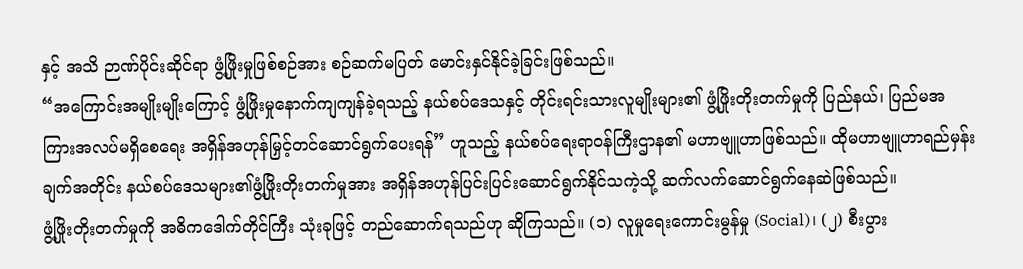နှင့် အသိ ဉာဏ်ပိုင်းဆိုင်ရာ ဖွံ့ဖြိုးမှုဖြစ်စဉ်အား စဉ်ဆက်မပြတ် မောင်းနှင်နိုင်ခဲ့ခြင်းဖြစ်သည်။
“အကြောင်းအမျိုးမျိုးကြောင့် ဖွံ့ဖြိုးမှုနောက်ကျကျန်ခဲ့ရသည့် နယ်စပ်ဒေသနှင့် တိုင်းရင်းသားလူမျိုးများ၏ ဖွံ့ဖြိုးတိုးတက်မှုကို ပြည်နယ်၊ ပြည်မအကြားအလပ်မရှိစေရေး အရှိန်အဟုန်မြှင့်တင်ဆောင်ရွက်ပေးရန်” ဟူသည့် နယ်စပ်ရေးရာဝန်ကြီးဌာန၏ မဟာဗျူဟာဖြစ်သည်။ ထိုမဟာဗျူဟာရည်မှန်းချက်အတိုင်း နယ်စပ်ဒေသများ၏ဖွံ့ဖြိုးတိုးတက်မှုအား အရှိန်အဟုန်ပြင်းပြင်းဆောင်ရွက်နိုင်သကဲ့သို့ ဆက်လက်ဆောင်ရွက်နေဆဲဖြစ်သည်။
ဖွံ့ဖြိုးတိုးတက်မှုကို အဓိကဒေါက်တိုင်ကြီး သုံးခုဖြင့် တည်ဆောက်ရသည်ဟု ဆိုကြသည်။ (၁) လူမှုရေးကောင်းမွန်မှု (Social)၊ (၂) စီးပွား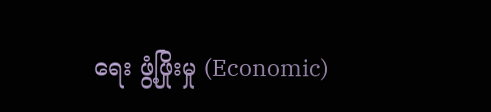ရေး ဖွံ့ဖြိုးမှု (Economic)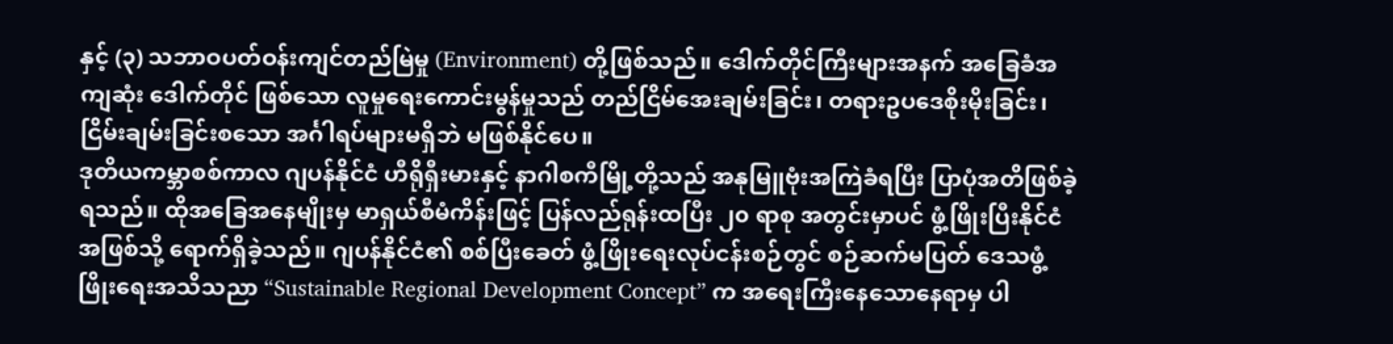နှင့် (၃) သဘာဝပတ်ဝန်းကျင်တည်မြဲမှု (Environment) တို့ဖြစ်သည်။ ဒေါက်တိုင်ကြီးများအနက် အခြေခံအကျဆုံး ဒေါက်တိုင် ဖြစ်သော လူမှုရေးကောင်းမွန်မှုသည် တည်ငြိမ်အေးချမ်းခြင်း၊ တရားဥပဒေစိုးမိုးခြင်း၊ ငြိမ်းချမ်းခြင်းစသော အင်္ဂါရပ်များမရှိဘဲ မဖြစ်နိုင်ပေ။
ဒုတိယကမ္ဘာစစ်ကာလ ဂျပန်နိုင်ငံ ဟီရိုရှီးမားနှင့် နာဂါစကီမြို့တို့သည် အနုမြူဗုံးအကြဲခံရပြီး ပြာပုံအတိဖြစ်ခဲ့ရသည်။ ထိုအခြေအနေမျိုးမှ မာရှယ်စီမံကိန်းဖြင့် ပြန်လည်ရုန်းထပြီး ၂၀ ရာစု အတွင်းမှာပင် ဖွံ့ဖြိုးပြီးနိုင်ငံအဖြစ်သို့ ရောက်ရှိခဲ့သည်။ ဂျပန်နိုင်ငံ၏ စစ်ပြီးခေတ် ဖွံ့ဖြိုးရေးလုပ်ငန်းစဉ်တွင် စဉ်ဆက်မပြတ် ဒေသဖွံ့ဖြိုးရေးအသိသညာ “Sustainable Regional Development Concept” က အရေးကြီးနေသောနေရာမှ ပါ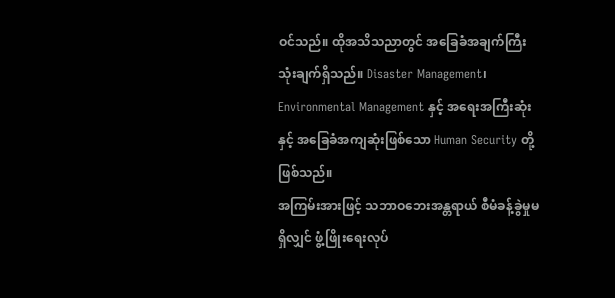ဝင်သည်။ ထိုအသိသညာတွင် အခြေခံအချက်ကြီး သုံးချက်ရှိသည်။ Disaster Management၊ Environmental Management နှင့် အရေးအကြီးဆုံးနှင့် အခြေခံအကျဆုံးဖြစ်သော Human Security တို့ဖြစ်သည်။
အကြမ်းအားဖြင့် သဘာဝဘေးအန္တရာယ် စီမံခန့်ခွဲမှုမရှိလျှင် ဖွံ့ဖြိုးရေးလုပ်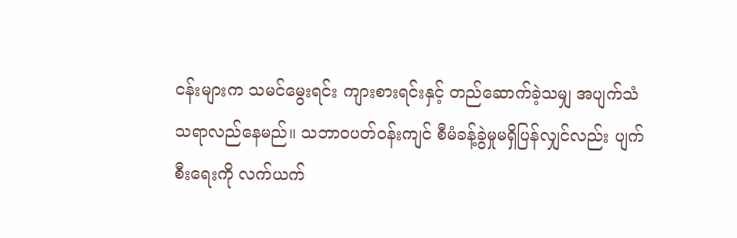ငန်းများက သမင်မွေးရင်း ကျားစားရင်းနှင့် တည်ဆောက်ခဲ့သမျှ အပျက်သံသရာလည်နေမည်။ သဘာဝပတ်ဝန်းကျင် စီမံခန့်ခွဲမှုမရှိပြန်လျှင်လည်း ပျက်စီးရေးကို လက်ယက်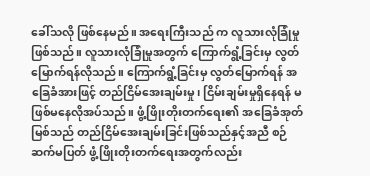ခေါ်သလို ဖြစ်နေမည်။ အရေးကြီးသည် က လူသားလုံခြုံမှုဖြစ်သည်။ လူသားလုံခြုံမှုအတွက် ကြောက်ရွံ့ခြင်းမှ လွတ်မြောက်ရန်လိုသည်။ ကြောက်ရွံ့ခြင်းမှ လွတ်မြောက်ရန် အခြေခံအားဖြင့် တည်ငြိမ်အေးချမ်းမှု၊ ငြိမ်းချမ်းမှုရှိနေရန် မဖြစ်မနေလိုအပ်သည်။ ဖွံ့ဖြိုးတိုးတက်ရေး၏ အခြေခံအုတ်မြစ်သည် တည်ငြိမ်အေးချမ်းခြင်းဖြစ်သည်နှင့်အညီ စဉ်ဆက်မပြတ် ဖွံ့ဖြိုးတိုးတက်ရေးအတွက်လည်း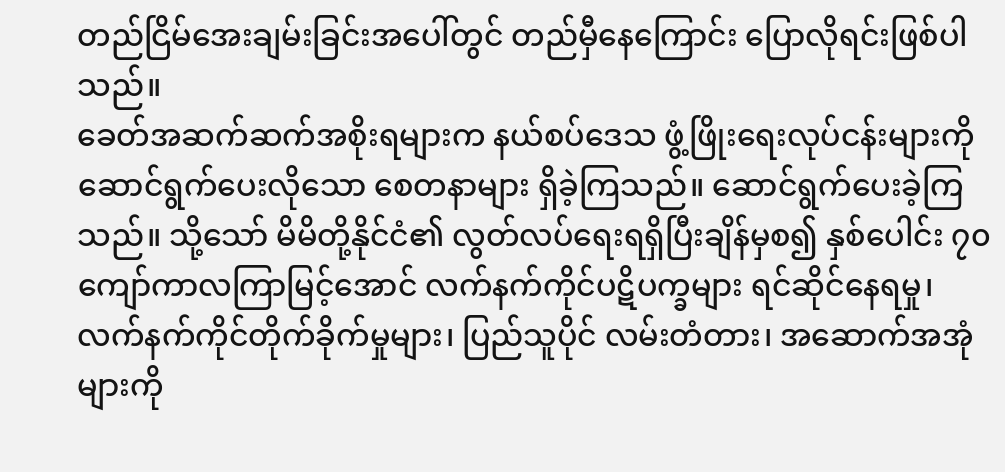တည်ငြိမ်အေးချမ်းခြင်းအပေါ်တွင် တည်မှီနေကြောင်း ပြောလိုရင်းဖြစ်ပါသည်။
ခေတ်အဆက်ဆက်အစိုးရများက နယ်စပ်ဒေသ ဖွံ့ဖြိုးရေးလုပ်ငန်းများကို ဆောင်ရွက်ပေးလိုသော စေတနာများ ရှိခဲ့ကြသည်။ ဆောင်ရွက်ပေးခဲ့ကြသည်။ သို့သော် မိမိတို့နိုင်ငံ၏ လွတ်လပ်ရေးရရှိပြီးချိန်မှစ၍ နှစ်ပေါင်း ၇၀ ကျော်ကာလကြာမြင့်အောင် လက်နက်ကိုင်ပဋိပက္ခများ ရင်ဆိုင်နေရမှု၊ လက်နက်ကိုင်တိုက်ခိုက်မှုများ၊ ပြည်သူပိုင် လမ်းတံတား၊ အဆောက်အအုံများကို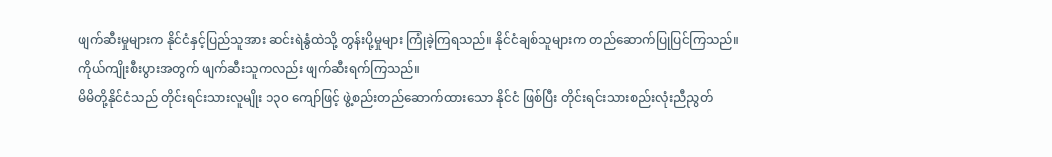ဖျက်ဆီးမှုများက နိုင်ငံနှင့်ပြည်သူအား ဆင်းရဲနွံထဲသို့ တွန်းပို့မှုများ ကြုံခဲ့ကြရသည်။ နိုင်ငံချစ်သူများက တည်ဆောက်ပြုပြင်ကြသည်။ ကိုယ်ကျိုးစီးပွားအတွက် ဖျက်ဆီးသူကလည်း ဖျက်ဆီးရက်ကြသည်။
မိမိတို့နိုင်ငံသည် တိုင်းရင်းသားလူမျိုး ၁၃၀ ကျော်ဖြင့် ဖွဲ့စည်းတည်ဆောက်ထားသော နိုင်ငံ ဖြစ်ပြီး တိုင်းရင်းသားစည်းလုံးညီညွတ်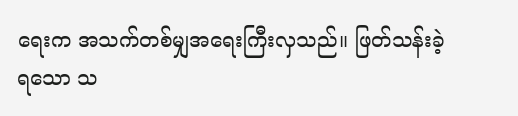ရေးက အသက်တစ်မျှအရေးကြီးလှသည်။ ဖြတ်သန်းခဲ့ရသော သ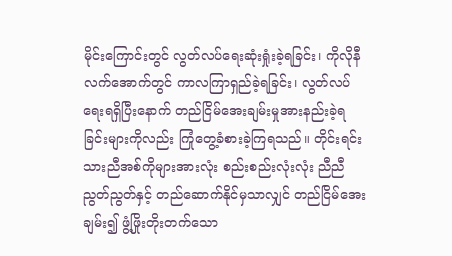မိုင်းကြောင်းတွင် လွတ်လပ်ရေးဆုံးရှုံးခဲ့ရခြင်း၊ ကိုလိုနီလက်အောက်တွင် ကာလကြာရှည်ခဲ့ရခြင်း၊ လွတ်လပ်ရေးရရှိပြီးနောက် တည်ငြိမ်အေးချမ်းမှုအားနည်းခဲ့ရခြင်းများကိုလည်း ကြုံတွေ့ခံစားခဲ့ကြရသည်။ တိုင်းရင်းသားညီအစ်ကိုများအားလုံး စည်းစည်းလုံးလုံး ညီညီညွတ်ညွတ်နှင့် တည်ဆောက်နိုင်မှသာလျှင် တည်ငြိမ်အေးချမ်း၍ ဖွံ့ဖြိုးတိုးတက်သော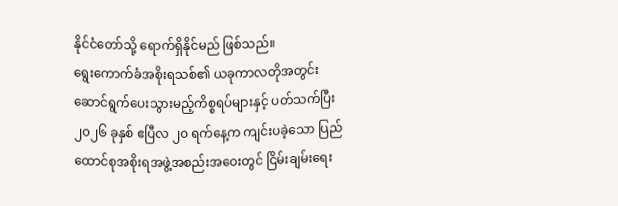နိုင်ငံတော်သို့ ရောက်ရှိနိုင်မည် ဖြစ်သည်။
ရွေးကောက်ခံအစိုးရသစ်၏ ယခုကာလတိုအတွင်း ဆောင်ရွက်ပေးသွားမည့်ကိစ္စရပ်များနှင့် ပတ်သက်ပြီး ၂၀၂၆ ခုနှစ် ဧပြီလ ၂၀ ရက်နေ့က ကျင်းပခဲ့သော ပြည်ထောင်စုအစိုးရအဖွဲ့အစည်းအဝေးတွင် ငြိမ်းချမ်းရေး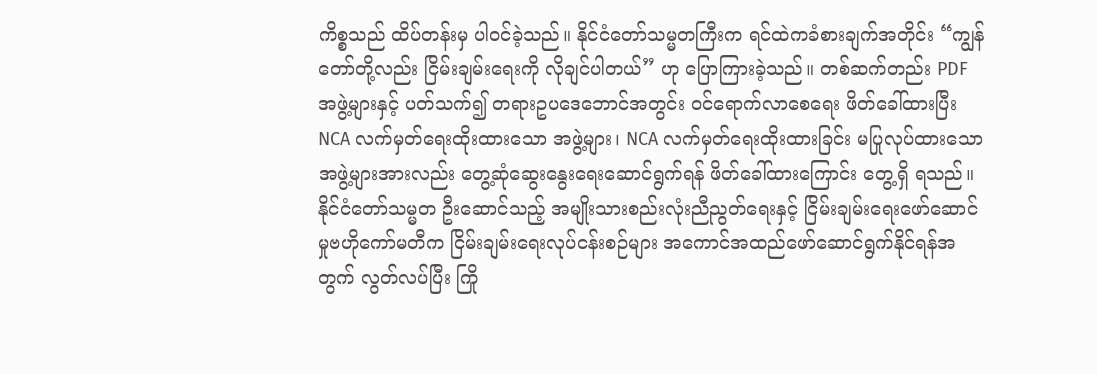ကိစ္စသည် ထိပ်တန်းမှ ပါဝင်ခဲ့သည်။ နိုင်ငံတော်သမ္မတကြီးက ရင်ထဲကခံစားချက်အတိုင်း “ကျွန်တော်တို့လည်း ငြိမ်းချမ်းရေးကို လိုချင်ပါတယ်” ဟု ပြောကြားခဲ့သည်။ တစ်ဆက်တည်း PDF အဖွဲ့များနှင့် ပတ်သက်၍ တရားဥပဒေဘောင်အတွင်း ဝင်ရောက်လာစေရေး ဖိတ်ခေါ်ထားပြီး NCA လက်မှတ်ရေးထိုးထားသော အဖွဲ့များ၊ NCA လက်မှတ်ရေးထိုးထားခြင်း မပြုလုပ်ထားသောအဖွဲ့များအားလည်း တွေ့ဆုံဆွေးနွေးရေးဆောင်ရွက်ရန် ဖိတ်ခေါ်ထားကြောင်း တွေ့ရှိ ရသည်။
နိုင်ငံတော်သမ္မတ ဦးဆောင်သည့် အမျိုးသားစည်းလုံးညီညွတ်ရေးနှင့် ငြိမ်းချမ်းရေးဖော်ဆောင်မှုဗဟိုကော်မတီက ငြိမ်းချမ်းရေးလုပ်ငန်းစဉ်များ အကောင်အထည်ဖော်ဆောင်ရွက်နိုင်ရန်အတွက် လွတ်လပ်ပြီး ကြို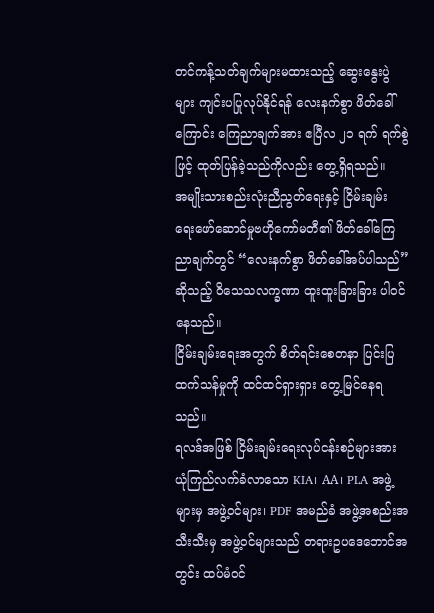တင်ကန့်သတ်ချက်များမထားသည့် ဆွေးနွေးပွဲများ ကျင်းပပြုလုပ်နိုင်ရန် လေးနက်စွာ ဖိတ်ခေါ်ကြောင်း ကြေညာချက်အား ဧပြီလ ၂၁ ရက် ရက်စွဲဖြင့် ထုတ်ပြန်ခဲ့သည်ကိုလည်း တွေ့ရှိရသည်။
အမျိုးသားစည်းလုံးညီညွတ်ရေးနှင့် ငြိမ်းချမ်း ရေးဖော်ဆောင်မှုဗဟိုကော်မတီ၏ ဖိတ်ခေါ်ကြေညာချက်တွင် “လေးနက်စွာ ဖိတ်ခေါ်အပ်ပါသည်” ဆိုသည့် ဝိသေသလက္ခဏာ ထူးထူးခြားခြား ပါဝင် နေသည်။
ငြိမ်းချမ်းရေးအတွက် စိတ်ရင်းစေတနာ ပြင်းပြ ထက်သန်မှုကို ထင်ထင်ရှားရှား တွေ့မြင်နေရသည်။
ရလဒ်အဖြစ် ငြိမ်းချမ်းရေးလုပ်ငန်းစဉ်များအား ယုံကြည်လက်ခံလာသော KIA၊ AA၊ PLA အဖွဲ့များမှ အဖွဲ့ဝင်များ၊ PDF အမည်ခံ အဖွဲ့အစည်းအသီးသီးမှ အဖွဲ့ဝင်များသည် တရားဥပဒေဘောင်အတွင်း ထပ်မံဝင်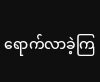ရောက်လာခဲ့ကြ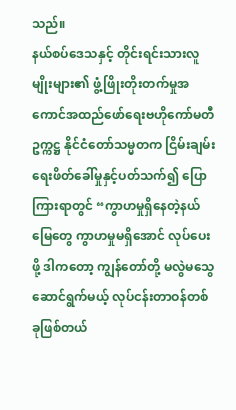သည်။
နယ်စပ်ဒေသနှင့် တိုင်းရင်းသားလူမျိုးများ၏ ဖွံ့ဖြိုးတိုးတက်မှုအကောင်အထည်ဖော်ရေးဗဟိုကော်မတီဥက္ကဋ္ဌ နိုင်ငံတော်သမ္မတက ငြိမ်းချမ်းရေးဖိတ်ခေါ်မှုနှင့်ပတ်သက်၍ ပြောကြားရာတွင် “ကွာဟမှုရှိနေတဲ့နယ်မြေတွေ ကွာဟမှုမရှိအောင် လုပ်ပေးဖို့ ဒါကတော့ ကျွန်တော်တို့ မလွဲမသွေ ဆောင်ရွက်မယ့် လုပ်ငန်းတာဝန်တစ်ခုဖြစ်တယ်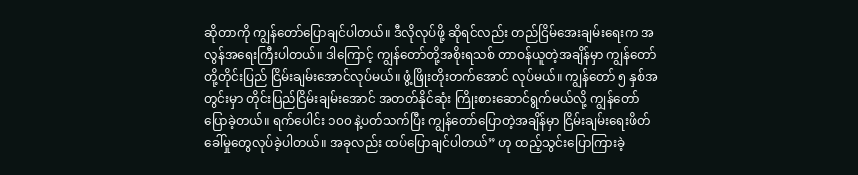ဆိုတာကို ကျွန်တော်ပြောချင်ပါတယ်။ ဒီလိုလုပ်ဖို့ ဆိုရင်လည်း တည်ငြိမ်အေးချမ်းရေးက အလွန်အရေးကြီးပါတယ်။ ဒါကြောင့် ကျွန်တော်တို့အစိုးရသစ် တာဝန်ယူတဲ့အချိန်မှာ ကျွန်တော်တို့တိုင်းပြည် ငြိမ်းချမ်းအောင်လုပ်မယ်။ ဖွံ့ဖြိုးတိုးတက်အောင် လုပ်မယ်။ ကျွန်တော် ၅ နှစ်အတွင်းမှာ တိုင်းပြည်ငြိမ်းချမ်းအောင် အတတ်နိုင်ဆုံး ကြိုးစားဆောင်ရွက်မယ်လို့ ကျွန်တော်ပြောခဲ့တယ်။ ရက်ပေါင်း ၁၀၀ နဲ့ပတ်သက်ပြီး ကျွန်တော်ပြောတဲ့အချိန်မှာ ငြိမ်းချမ်းရေးဖိတ်ခေါ်မှုတွေလုပ်ခဲ့ပါတယ်။ အခုလည်း ထပ်ပြောချင်ပါတယ်” ဟု ထည့်သွင်းပြောကြားခဲ့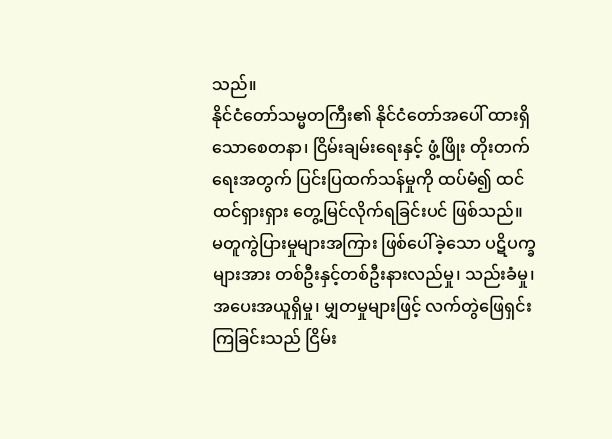သည်။
နိုင်ငံတော်သမ္မတကြီး၏ နိုင်ငံတော်အပေါ် ထားရှိသောစေတနာ၊ ငြိမ်းချမ်းရေးနှင့် ဖွံ့ဖြိုး တိုးတက်ရေးအတွက် ပြင်းပြထက်သန်မှုကို ထပ်မံ၍ ထင်ထင်ရှားရှား တွေ့မြင်လိုက်ရခြင်းပင် ဖြစ်သည်။
မတူကွဲပြားမှုများအကြား ဖြစ်ပေါ်ခဲ့သော ပဋိပက္ခများအား တစ်ဦးနှင့်တစ်ဦးနားလည်မှု၊ သည်းခံမှု၊ အပေးအယူရှိမှု၊ မျှတမှုများဖြင့် လက်တွဲဖြေရှင်းကြခြင်းသည် ငြိမ်း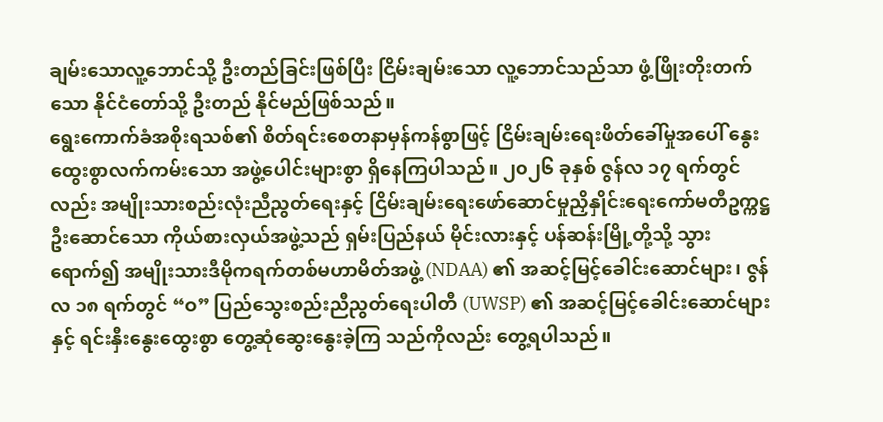ချမ်းသောလူ့ဘောင်သို့ ဦးတည်ခြင်းဖြစ်ပြီး ငြိမ်းချမ်းသော လူ့ဘောင်သည်သာ ဖွံ့ဖြိုးတိုးတက်သော နိုင်ငံတော်သို့ ဦးတည် နိုင်မည်ဖြစ်သည်။
ရွေးကောက်ခံအစိုးရသစ်၏ စိတ်ရင်းစေတနာမှန်ကန်စွာဖြင့် ငြိမ်းချမ်းရေးဖိတ်ခေါ်မှုအပေါ် နွေးထွေးစွာလက်ကမ်းသော အဖွဲ့ပေါင်းများစွာ ရှိနေကြပါသည်။ ၂၀၂၆ ခုနှစ် ဇွန်လ ၁၇ ရက်တွင်လည်း အမျိုးသားစည်းလုံးညီညွတ်ရေးနှင့် ငြိမ်းချမ်းရေးဖော်ဆောင်မှုညှိနှိုင်းရေးကော်မတီဥက္ကဋ္ဌ ဦးဆောင်သော ကိုယ်စားလှယ်အဖွဲ့သည် ရှမ်းပြည်နယ် မိုင်းလားနှင့် ပန်ဆန်းမြို့တို့သို့ သွားရောက်၍ အမျိုးသားဒီမိုကရက်တစ်မဟာမိတ်အဖွဲ့ (NDAA) ၏ အဆင့်မြင့်ခေါင်းဆောင်များ၊ ဇွန်လ ၁၈ ရက်တွင် “ဝ” ပြည်သွေးစည်းညီညွတ်ရေးပါတီ (UWSP) ၏ အဆင့်မြင့်ခေါင်းဆောင်များနှင့် ရင်းနှီးနွေးထွေးစွာ တွေ့ဆုံဆွေးနွေးခဲ့ကြ သည်ကိုလည်း တွေ့ရပါသည်။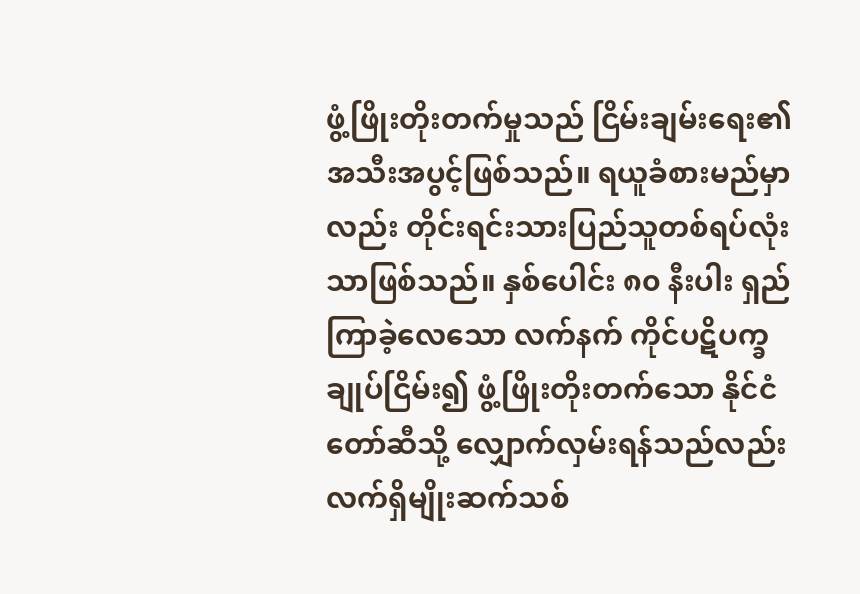ဖွံ့ဖြိုးတိုးတက်မှုသည် ငြိမ်းချမ်းရေး၏ အသီးအပွင့်ဖြစ်သည်။ ရယူခံစားမည်မှာလည်း တိုင်းရင်းသားပြည်သူတစ်ရပ်လုံးသာဖြစ်သည်။ နှစ်ပေါင်း ၈၀ နီးပါး ရှည်ကြာခဲ့လေသော လက်နက် ကိုင်ပဋိပက္ခချုပ်ငြိမ်း၍ ဖွံ့ဖြိုးတိုးတက်သော နိုင်ငံတော်ဆီသို့ လျှောက်လှမ်းရန်သည်လည်း လက်ရှိမျိုးဆက်သစ်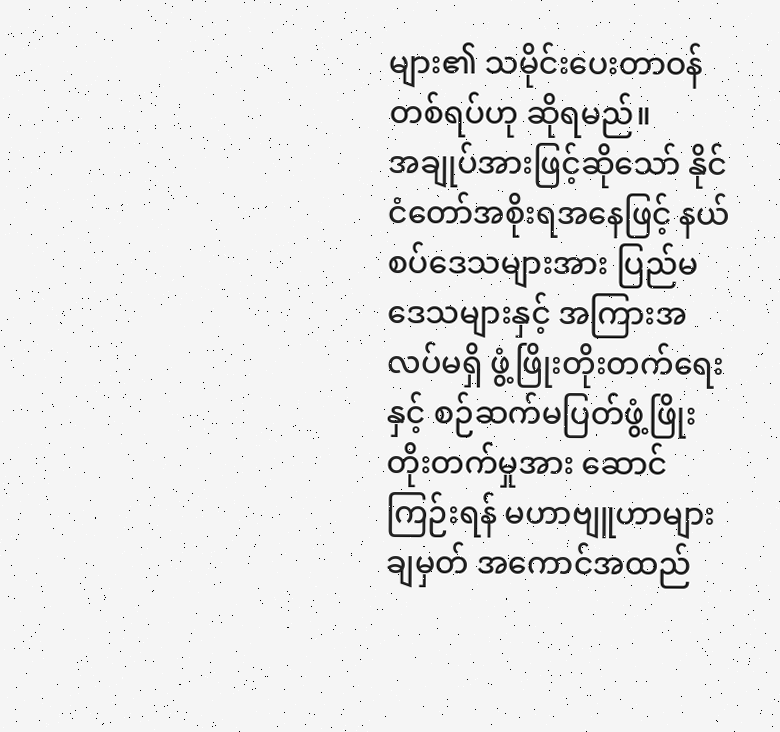များ၏ သမိုင်းပေးတာဝန်တစ်ရပ်ဟု ဆိုရမည်။
အချုပ်အားဖြင့်ဆိုသော် နိုင်ငံတော်အစိုးရအနေဖြင့် နယ်စပ်ဒေသများအား ပြည်မဒေသများနှင့် အကြားအလပ်မရှိ ဖွံ့ဖြိုးတိုးတက်ရေးနှင့် စဉ်ဆက်မပြတ်ဖွံ့ဖြိုးတိုးတက်မှုအား ဆောင်ကြဉ်းရန် မဟာဗျူဟာများချမှတ် အကောင်အထည်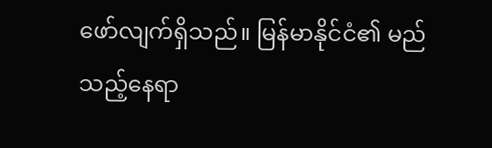ဖော်လျက်ရှိသည်။ မြန်မာနိုင်ငံ၏ မည်သည့်နေရာ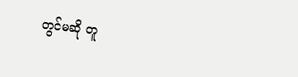တွင်မဆို တူ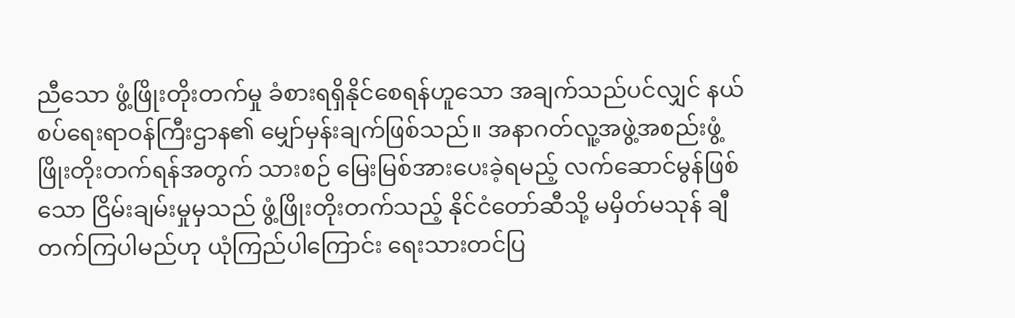ညီသော ဖွံ့ဖြိုးတိုးတက်မှု ခံစားရရှိနိုင်စေရန်ဟူသော အချက်သည်ပင်လျှင် နယ်စပ်ရေးရာဝန်ကြီးဌာန၏ မျှော်မှန်းချက်ဖြစ်သည်။ အနာဂတ်လူ့အဖွဲ့အစည်းဖွံ့ဖြိုးတိုးတက်ရန်အတွက် သားစဉ် မြေးမြစ်အားပေးခဲ့ရမည့် လက်ဆောင်မွန်ဖြစ်သော ငြိမ်းချမ်းမှုမှသည် ဖွံ့ဖြိုးတိုးတက်သည့် နိုင်ငံတော်ဆီသို့ မမှိတ်မသုန် ချီတက်ကြပါမည်ဟု ယုံကြည်ပါကြောင်း ရေးသားတင်ပြ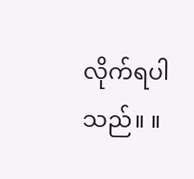လိုက်ရပါသည်။ ။